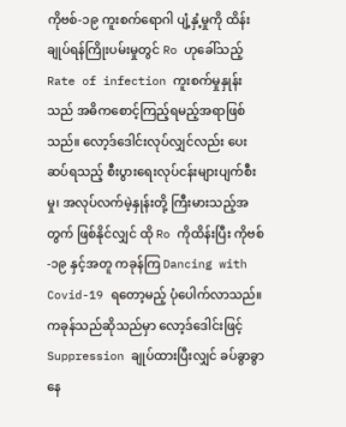ကိုဗစ်-၁၉ ကူးစက်ရောဂါ ပျံ့နှံ့မှုကို ထိန်းချုပ်ရန်ကြိုးပမ်းမှုတွင် Ro ဟုခေါ်သည့် Rate of infection ကူးစက်မှုနှုန်းသည် အဓိကစောင့်ကြည့်ရမည့်အရာဖြစ်သည်။ လော့ဒ်ဒေါင်းလုပ်လျှင်လည်း ပေးဆပ်ရသည့် စီးပွားရေးလုပ်ငန်းများပျက်စီးမှု၊ အလုပ်လက်မဲ့နှုန်းတို့ ကြီးမားသည့်အတွက် ဖြစ်နိုင်လျှင် ထို Ro ကိုထိန်းပြီး ကိုဗစ်-၁၉ နှင့်အတူ ကခုန်ကြ Dancing with Covid-19 ရတော့မည့် ပုံပေါက်လာသည်။
ကခုန်သည်ဆိုသည်မှာ လော့ဒ်ဒေါင်းဖြင့် Suppression ချုပ်ထားပြီးလျှင် ခပ်ခွာခွာနေ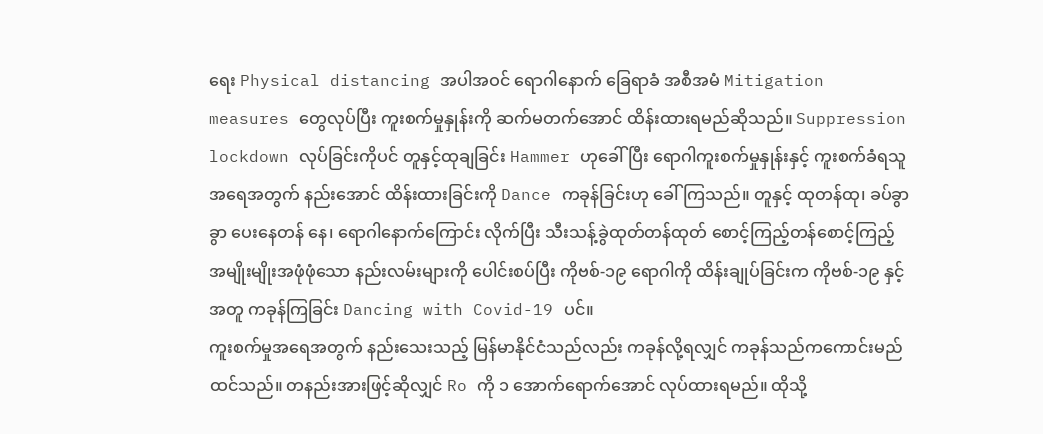ရေး Physical distancing အပါအဝင် ရောဂါနောက် ခြေရာခံ အစီအမံ Mitigation measures တွေလုပ်ပြီး ကူးစက်မှုနှုန်းကို ဆက်မတက်အောင် ထိန်းထားရမည်ဆိုသည်။ Suppression lockdown လုပ်ခြင်းကိုပင် တူနှင့်ထုချခြင်း Hammer ဟုခေါ်ပြီး ရောဂါကူးစက်မှုနှုန်းနှင့် ကူးစက်ခံရသူ အရေအတွက် နည်းအောင် ထိန်းထားခြင်းကို Dance ကခုန်ခြင်းဟု ခေါ်ကြသည်။ တူနှင့် ထုတန်ထု၊ ခပ်ခွာခွာ ပေးနေတန် နေ၊ ရောဂါနောက်ကြောင်း လိုက်ပြီး သီးသန့်ခွဲထုတ်တန်ထုတ် စောင့်ကြည့်တန်စောင့်ကြည့် အမျိုးမျိုးအဖုံဖုံသော နည်းလမ်းများကို ပေါင်းစပ်ပြီး ကိုဗစ်-၁၉ ရောဂါကို ထိန်းချုပ်ခြင်းက ကိုဗစ်-၁၉ နှင့်အတူ ကခုန်ကြခြင်း Dancing with Covid-19 ပင်။
ကူးစက်မှုအရေအတွက် နည်းသေးသည့် မြန်မာနိုင်ငံသည်လည်း ကခုန်လို့ရလျှင် ကခုန်သည်ကကောင်းမည် ထင်သည်။ တနည်းအားဖြင့်ဆိုလျှင် Ro ကို ၁ အောက်ရောက်အောင် လုပ်ထားရမည်။ ထိုသို့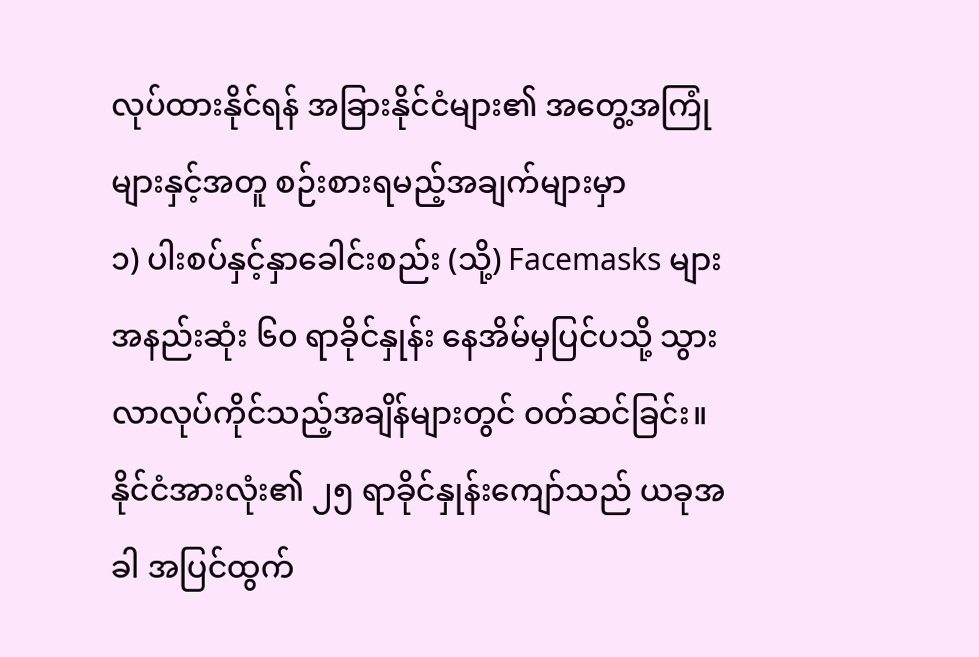လုပ်ထားနိုင်ရန် အခြားနိုင်ငံများ၏ အတွေ့အကြုံများနှင့်အတူ စဉ်းစားရမည့်အချက်များမှာ
၁) ပါးစပ်နှင့်နှာခေါင်းစည်း (သို့) Facemasks များ အနည်းဆုံး ၆၀ ရာခိုင်နှုန်း နေအိမ်မှပြင်ပသို့ သွားလာလုပ်ကိုင်သည့်အချိန်များတွင် ဝတ်ဆင်ခြင်း။ နိုင်ငံအားလုံး၏ ၂၅ ရာခိုင်နှုန်းကျော်သည် ယခုအခါ အပြင်ထွက်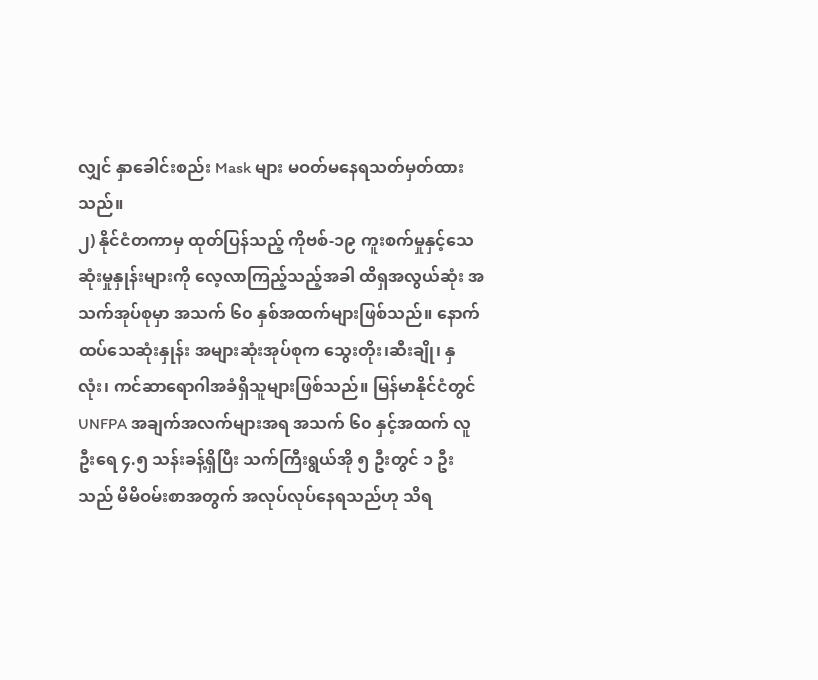လျှင် နှာခေါင်းစည်း Mask များ မဝတ်မနေရသတ်မှတ်ထားသည်။
၂) နိုင်ငံတကာမှ ထုတ်ပြန်သည့် ကိုဗစ်-၁၉ ကူးစက်မှုနှင့်သေဆုံးမှုနှုန်းများကို လေ့လာကြည့်သည့်အခါ ထိရှအလွယ်ဆုံး အသက်အုပ်စုမှာ အသက် ၆၀ နှစ်အထက်များဖြစ်သည်။ နောက်ထပ်သေဆုံးနှုန်း အများဆုံးအုပ်စုက သွေးတိုး၊ဆီးချို၊ နှလုံး၊ ကင်ဆာရောဂါအခံရှိသူများဖြစ်သည်။ မြန်မာနိုင်ငံတွင် UNFPA အချက်အလက်များအရ အသက် ၆၀ နှင့်အထက် လူဦးရေ ၄.၅ သန်းခန့်ရှိပြီး သက်ကြီးရွယ်အို ၅ ဦးတွင် ၁ ဦးသည် မိမိဝမ်းစာအတွက် အလုပ်လုပ်နေရသည်ဟု သိရ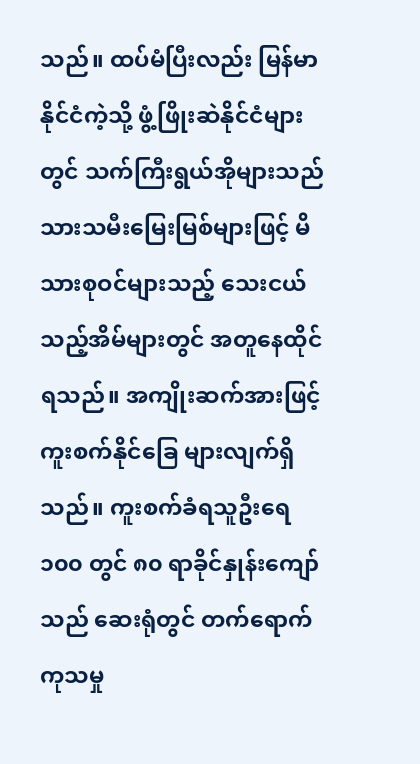သည်။ ထပ်မံပြီးလည်း မြန်မာနိုင်ငံကဲ့သို့ ဖွံ့ဖြိုးဆဲနိုင်ငံများတွင် သက်ကြီးရွယ်အိုများသည် သားသမီးမြေးမြစ်များဖြင့် မိသားစုဝင်များသည့် သေးငယ်သည့်အိမ်များတွင် အတူနေထိုင်ရသည်။ အကျိုးဆက်အားဖြင့် ကူးစက်နိုင်ခြေ များလျက်ရှိသည်။ ကူးစက်ခံရသူဦးရေ ၁၀၀ တွင် ၈၀ ရာခိုင်နှုန်းကျော်သည် ဆေးရုံတွင် တက်ရောက်ကုသမှု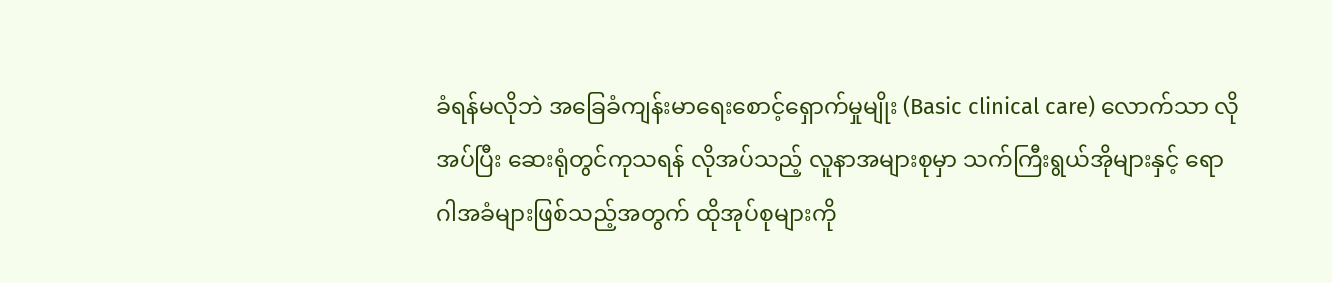ခံရန်မလိုဘဲ အခြေခံကျန်းမာရေးစောင့်ရှောက်မှုမျိုး (Basic clinical care) လောက်သာ လိုအပ်ပြီး ဆေးရုံတွင်ကုသရန် လိုအပ်သည့် လူနာအများစုမှာ သက်ကြီးရွယ်အိုများနှင့် ရောဂါအခံများဖြစ်သည့်အတွက် ထိုအုပ်စုများကို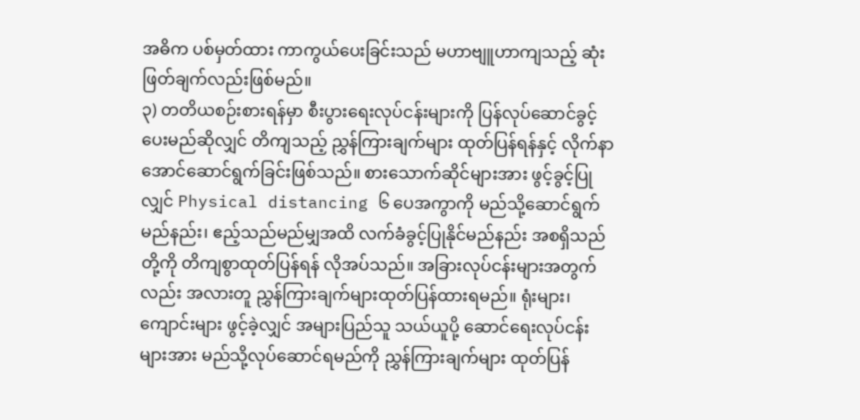အဓိက ပစ်မှတ်ထား ကာကွယ်ပေးခြင်းသည် မဟာဗျူဟာကျသည့် ဆုံးဖြတ်ချက်လည်းဖြစ်မည်။
၃) တတိယစဉ်းစားရန်မှာ စီးပွားရေးလုပ်ငန်းများကို ပြန်လုပ်ဆောင်ခွင့် ပေးမည်ဆိုလျှင် တိကျသည့် ညွှန်ကြားချက်များ ထုတ်ပြန်ရန်နှင့် လိုက်နာအောင်ဆောင်ရွက်ခြင်းဖြစ်သည်။ စားသောက်ဆိုင်များအား ဖွင့်ခွင့်ပြုလျှင် Physical distancing ၆ ပေအကွာကို မည်သို့ဆောင်ရွက်မည်နည်း၊ ဧည့်သည်မည်မျှအထိ လက်ခံခွင့်ပြုနိုင်မည်နည်း အစရှိသည်တို့ကို တိကျစွာထုတ်ပြန်ရန် လိုအပ်သည်။ အခြားလုပ်ငန်းများအတွက်လည်း အလားတူ ညွှန်ကြားချက်များထုတ်ပြန်ထားရမည်။ ရုံးများ၊ ကျောင်းများ ဖွင့်ခဲ့လျှင် အများပြည်သူ သယ်ယူပို့ ဆောင်ရေးလုပ်ငန်းများအား မည်သို့လုပ်ဆောင်ရမည်ကို ညွှန်ကြားချက်များ ထုတ်ပြန်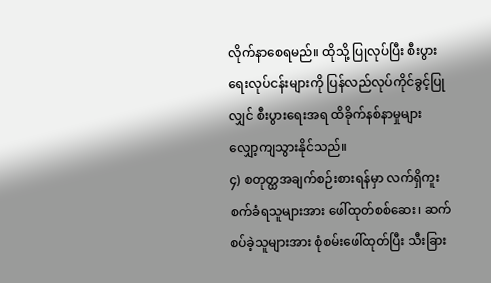လိုက်နာစေရမည်။ ထိုသို့ ပြုလုပ်ပြီး စီးပွားရေးလုပ်ငန်းများကို ပြန်လည်လုပ်ကိုင်ခွင့်ပြုလျှင် စီးပွားရေးအရ ထိခိုက်နစ်နာမှုများ လျှော့ကျသွားနိုင်သည်။
၄) စတုတ္ထအချက်စဉ်းစားရန်မှာ လက်ရှိကူးစက်ခံရသူများအား ဖေါ်ထုတ်စစ်ဆေး၊ ဆက်စပ်ခဲ့သူများအား စုံစမ်းဖေါ်ထုတ်ပြီး သီးခြား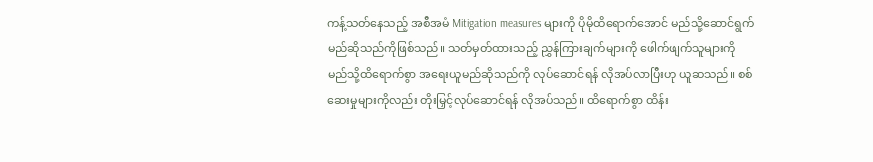ကန့်သတ်နေသည့် အစီအမံ Mitigation measures များကို ပိုမိုထိရောက်အောင် မည်သို့ဆောင်ရွက် မည်ဆိုသည်ကိုဖြစ်သည်။ သတ်မှတ်ထားသည့် ညွှန်ကြားချက်များကို ဖေါက်ဖျက်သူများကို မည်သို့ထိရောက်စွာ အရေးယူမည်ဆိုသည်ကို လုပ်ဆောင်ရန် လိုအပ်လာပြီးဟု ယူဆသည်။ စစ်ဆေးမှုများကိုလည်း တိုးမြှင့်လုပ်ဆောင်ရန် လိုအပ်သည်။ ထိရောက်စွာ ထိန်း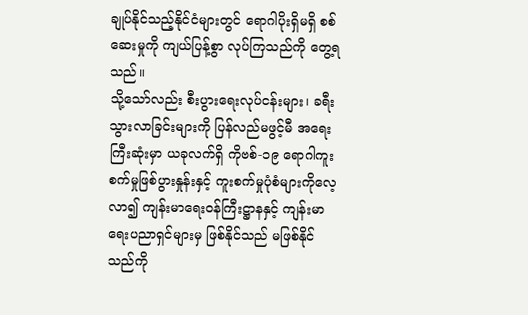ချုပ်နိုင်သည့်နိုင်ငံများတွင် ရောဂါပိုးရှိမရှိ စစ်ဆေးမှုကို ကျယ်ပြန့်စွာ လုပ်ကြသည်ကို တွေ့ရသည်။
သို့သော်လည်း စီးပွားရေးလုပ်ငန်းများ၊ ခရီးသွားလာခြင်းများကို ပြန်လည်မဖွင့်မီ အရေးကြီးဆုံးမှာ ယခုလက်ရှိ ကိုဗစ်-၁၉ ရောဂါကူးစက်မှုဖြစ်ပွားနှုန်းနှင့် ကူးစက်မှုပုံစံများကိုလေ့လာ၍ ကျန်းမာရေးဝန်ကြီးဋ္ဌာနနှင့် ကျန်းမာရေးပညာရှင်များမှ ဖြစ်နိုင်သည် မဖြစ်နိုင်သည်ကို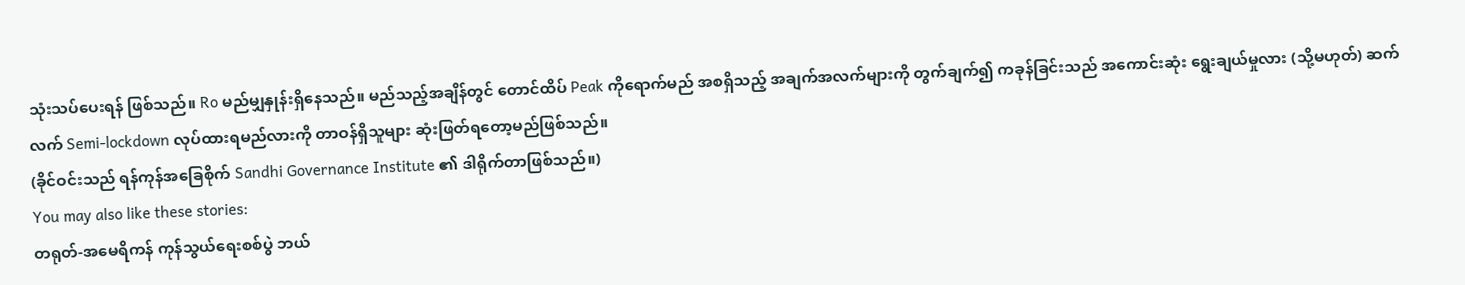သုံးသပ်ပေးရန် ဖြစ်သည်။ Ro မည်မျှနှုန်းရှိနေသည်။ မည်သည့်အချိန်တွင် တောင်ထိပ် Peak ကိုရောက်မည် အစရှိသည့် အချက်အလက်များကို တွက်ချက်၍ ကခုန်ခြင်းသည် အကောင်းဆုံး ရွေးချယ်မှုလား (သို့မဟုတ်) ဆက်လက် Semi-lockdown လုပ်ထားရမည်လားကို တာဝန်ရှိသူများ ဆုံးဖြတ်ရတော့မည်ဖြစ်သည်။
(ခိုင်ဝင်းသည် ရန်ကုန်အခြေစိုက် Sandhi Governance Institute ၏ ဒါရိုက်တာဖြစ်သည်။)
You may also like these stories:
တရုတ်-အမေရိကန် ကုန်သွယ်ရေးစစ်ပွဲ ဘယ်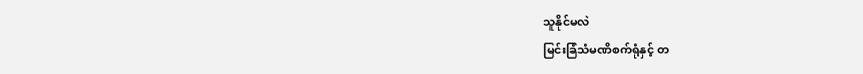သူနိုင်မလဲ
မြင်းခြံသံမဏိစက်ရုံနှင့် တ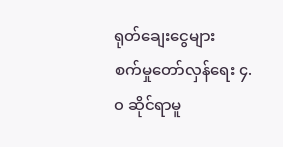ရုတ်ချေးငွေများ
စက်မှုတော်လှန်ရေး ၄.၀ ဆိုင်ရာမူ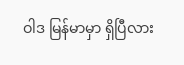ဝါဒ မြန်မာမှာ ရှိပြီလား